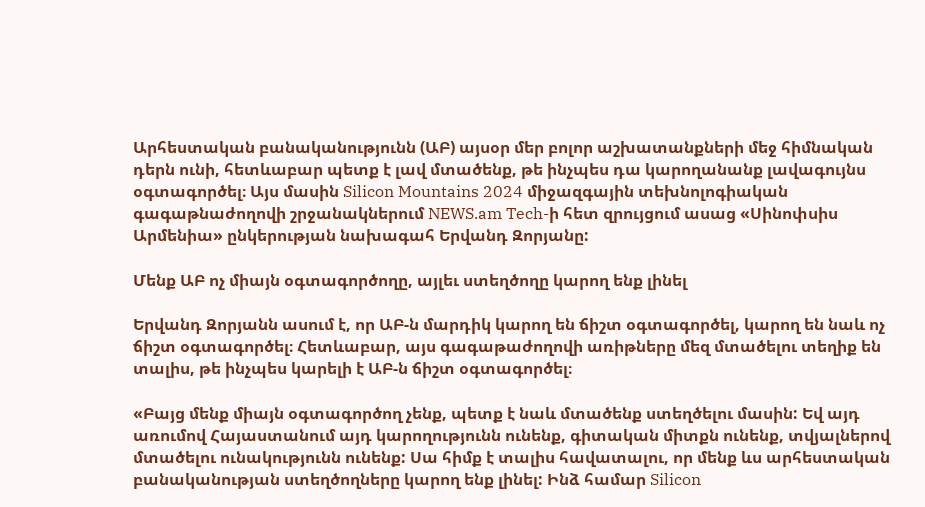Արհեստական բանականությունն (ԱԲ) այսօր մեր բոլոր աշխատանքների մեջ հիմնական դերն ունի, հետևաբար պետք է լավ մտածենք, թե ինչպես դա կարողանանք լավագույնս օգտագործել։ Այս մասին Silicon Mountains 2024 միջազգային տեխնոլոգիական գագաթնաժողովի շրջանակներում NEWS.am Tech-ի հետ զրույցում ասաց «Սինոփսիս Արմենիա» ընկերության նախագահ Երվանդ Զորյանը:

Մենք ԱԲ ոչ միայն օգտագործողը, այլեւ ստեղծողը կարող ենք լինել

Երվանդ Զորյանն ասում է, որ ԱԲ-ն մարդիկ կարող են ճիշտ օգտագործել, կարող են նաև ոչ ճիշտ օգտագործել։ Հետևաբար, այս գագաթաժողովի առիթները մեզ մտածելու տեղիք են տալիս, թե ինչպես կարելի է ԱԲ-ն ճիշտ օգտագործել։

«Բայց մենք միայն օգտագործող չենք, պետք է նաև մտածենք ստեղծելու մասին: Եվ այդ առումով Հայաստանում այդ կարողությունն ունենք, գիտական միտքն ունենք, տվյալներով մտածելու ունակությունն ունենք: Սա հիմք է տալիս հավատալու, որ մենք ևս արհեստական բանականության ստեղծողները կարող ենք լինել: Ինձ համար Silicon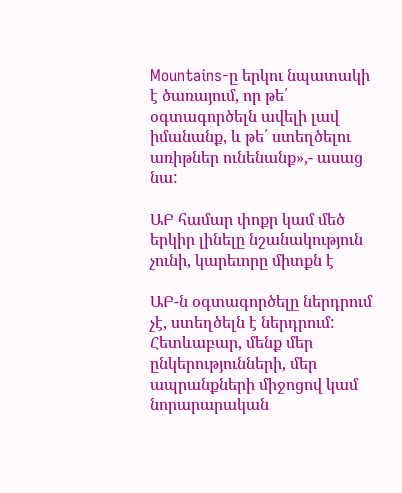Mountains-ը երկու նպատակի է ծառայում, որ թե՛ օգտագործելն ավելի լավ իմանանք, և թե՛ ստեղծելու առիթներ ունենանք»,- ասաց նա:

ԱԲ համար փոքր կամ մեծ երկիր լինելը նշանակություն չունի, կարեւորը միտքն է

ԱԲ-ն օգտագործելը ներդրում չէ, ստեղծելն է ներդրում: Հետևաբար, մենք մեր ընկերությունների, մեր ապրանքների միջոցով կամ նորարարական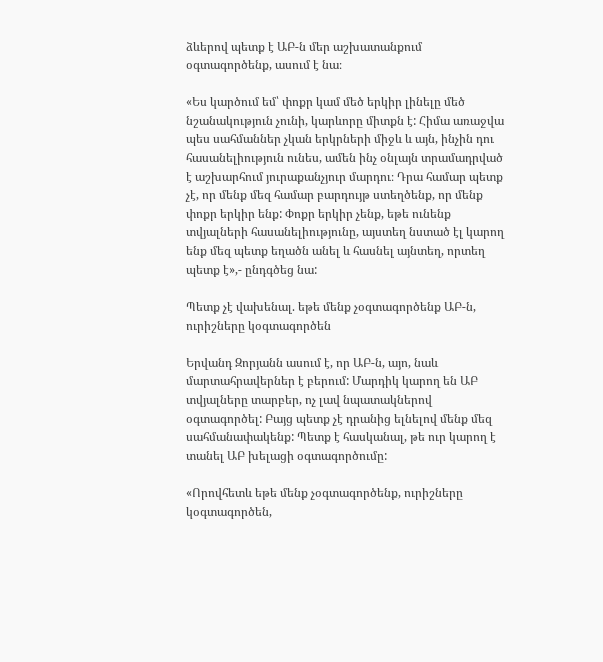ձևերով պետք է ԱԲ-ն մեր աշխատանքում օգտագործենք, ասում է նա։

«Ես կարծում եմ՝ փոքր կամ մեծ երկիր լինելը մեծ նշանակություն չունի, կարևորը միտքն է: Հիմա առաջվա պես սահմաններ չկան երկրների միջև և այն, ինչին դու հասանելիություն ունես, ամեն ինչ օնլայն տրամադրված է աշխարհում յուրաքանչյուր մարդու։ Դրա համար պետք չէ, որ մենք մեզ համար բարդույթ ստեղծենք, որ մենք փոքր երկիր ենք: Փոքր երկիր չենք, եթե ունենք տվյալների հասանելիությունը, այստեղ նստած էլ կարող ենք մեզ պետք եղածն անել և հասնել այնտեղ, որտեղ պետք է»,- ընդգծեց նա:

Պետք չէ վախենալ. եթե մենք չօգտագործենք ԱԲ-ն, ուրիշները կօգտագործեն

Երվանդ Զորյանն ասում է, որ ԱԲ-ն, այո, նաև մարտահրավերներ է բերում: Մարդիկ կարող են ԱԲ տվյալները տարբեր, ոչ լավ նպատակներով օգտագործել: Բայց պետք չէ դրանից ելնելով մենք մեզ սահմանափակենք: Պետք է հասկանալ, թե ուր կարող է տանել ԱԲ խելացի օգտագործումը:

«Որովհետև եթե մենք չօգտագործենք, ուրիշները կօգտագործեն,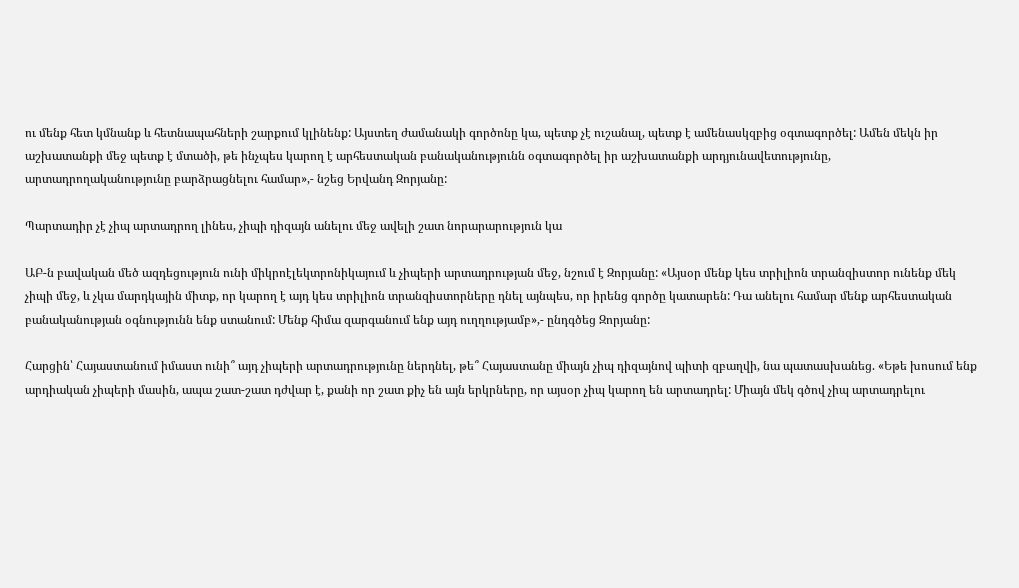ու մենք հետ կմնանք և հետնապահների շարքում կլինենք: Այստեղ ժամանակի գործոնը կա, պետք չէ ուշանալ, պետք է ամենասկզբից օգտագործել: Ամեն մեկն իր աշխատանքի մեջ պետք է մտածի, թե ինչպես կարող է արհեստական բանականությունն օգտագործել իր աշխատանքի արդյունավետությունը, արտադրողականությունը բարձրացնելու համար»,- նշեց Երվանդ Զորյանը:

Պարտադիր չէ չիպ արտադրող լինես, չիպի դիզայն անելու մեջ ավելի շատ նորարարություն կա

ԱԲ-ն բավական մեծ ազդեցություն ունի միկրոէլեկտրոնիկայում և չիպերի արտադրության մեջ, նշում է Զորյանը: «Այսօր մենք կես տրիլիոն տրանզիստոր ունենք մեկ չիպի մեջ, և չկա մարդկային միտք, որ կարող է այդ կես տրիլիոն տրանզիստորները դնել այնպես, որ իրենց գործը կատարեն: Դա անելու համար մենք արհեստական բանականության օգնությունն ենք ստանում: Մենք հիմա զարգանում ենք այդ ուղղությամբ»,- ընդգծեց Զորյանը:

Հարցին՝ Հայաստանում իմաստ ունի՞ այդ չիպերի արտադրությունը ներդնել, թե՞ Հայաստանը միայն չիպ դիզայնով պիտի զբաղվի, նա պատասխանեց. «Եթե խոսում ենք արդիական չիպերի մասին, ապա շատ-շատ դժվար է, քանի որ շատ քիչ են այն երկրները, որ այսօր չիպ կարող են արտադրել: Միայն մեկ գծով չիպ արտադրելու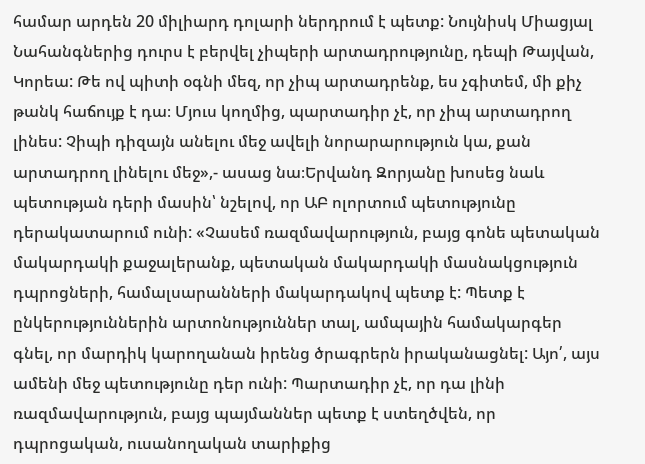համար արդեն 20 միլիարդ դոլարի ներդրում է պետք: Նույնիսկ Միացյալ Նահանգներից դուրս է բերվել չիպերի արտադրությունը, դեպի Թայվան, Կորեա: Թե ով պիտի օգնի մեզ, որ չիպ արտադրենք, ես չգիտեմ, մի քիչ թանկ հաճույք է դա։ Մյուս կողմից, պարտադիր չէ, որ չիպ արտադրող լինես: Չիպի դիզայն անելու մեջ ավելի նորարարություն կա, քան արտադրող լինելու մեջ»,- ասաց նա։Երվանդ Զորյանը խոսեց նաև պետության դերի մասին՝ նշելով, որ ԱԲ ոլորտում պետությունը դերակատարում ունի: «Չասեմ ռազմավարություն, բայց գոնե պետական մակարդակի քաջալերանք, պետական մակարդակի մասնակցություն դպրոցների, համալսարանների մակարդակով պետք է: Պետք է ընկերություններին արտոնություններ տալ, ամպային համակարգեր գնել, որ մարդիկ կարողանան իրենց ծրագրերն իրականացնել: Այո՛, այս ամենի մեջ պետությունը դեր ունի: Պարտադիր չէ, որ դա լինի ռազմավարություն, բայց պայմաններ պետք է ստեղծվեն, որ դպրոցական, ուսանողական տարիքից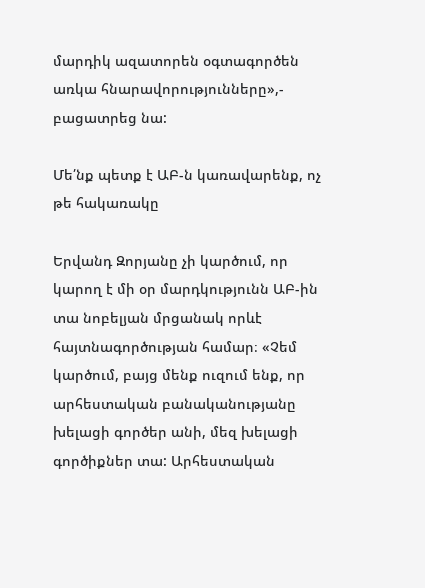մարդիկ ազատորեն օգտագործեն առկա հնարավորությունները»,- բացատրեց նա:

Մե՛նք պետք է ԱԲ-ն կառավարենք, ոչ թե հակառակը

Երվանդ Զորյանը չի կարծում, որ կարող է մի օր մարդկությունն ԱԲ-ին տա նոբելյան մրցանակ որևէ հայտնագործության համար։ «Չեմ կարծում, բայց մենք ուզում ենք, որ արհեստական բանականությանը խելացի գործեր անի, մեզ խելացի գործիքներ տա: Արհեստական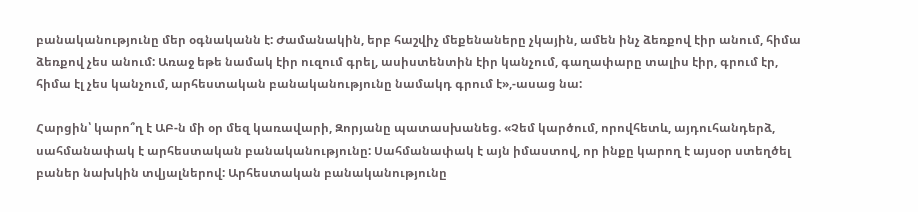բանականությունը մեր օգնականն է: Ժամանակին, երբ հաշվիչ մեքենաները չկային, ամեն ինչ ձեռքով էիր անում, հիմա ձեռքով չես անում: Առաջ եթե նամակ էիր ուզում գրել, ասիստենտին էիր կանչում, գաղափարը տալիս էիր, գրում էր,  հիմա էլ չես կանչում, արհեստական բանականությունը նամակդ գրում է»,-ասաց նա:

Հարցին՝ կարո՞ղ է ԱԲ-ն մի օր մեզ կառավարի, Զորյանը պատասխանեց. «Չեմ կարծում, որովհետև, այդուհանդերձ, սահմանափակ է արհեստական բանականությունը: Սահմանափակ է այն իմաստով, որ ինքը կարող է այսօր ստեղծել բաներ նախկին տվյալներով: Արհեստական բանականությունը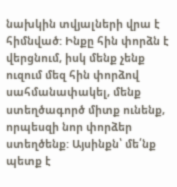նախկին տվյալների վրա է հիմնված: Ինքը հին փորձն է վերցնում, իսկ մենք չենք ուզում մեզ հին փորձով սահմանափակել, մենք ստեղծագործ միտք ունենք, որպեսզի նոր փորձեր ստեղծենք: Այսինքն՝ մե՛նք պետք է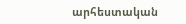արհեստական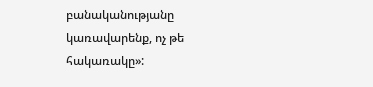բանականությանը կառավարենք, ոչ թե հակառակը»: